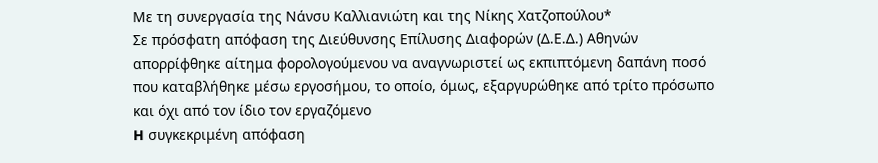Με τη συνεργασία της Νάνσυ Καλλιανιώτη και της Νίκης Χατζοπούλου*
Σε πρόσφατη απόφαση της Διεύθυνσης Επίλυσης Διαφορών (Δ.Ε.Δ.) Αθηνών απορρίφθηκε αίτημα φορολογούμενου να αναγνωριστεί ως εκπιπτόμενη δαπάνη ποσό που καταβλήθηκε μέσω εργοσήμου, το οποίο, όμως, εξαργυρώθηκε από τρίτο πρόσωπο και όχι από τον ίδιο τον εργαζόμενο
H συγκεκριμένη απόφαση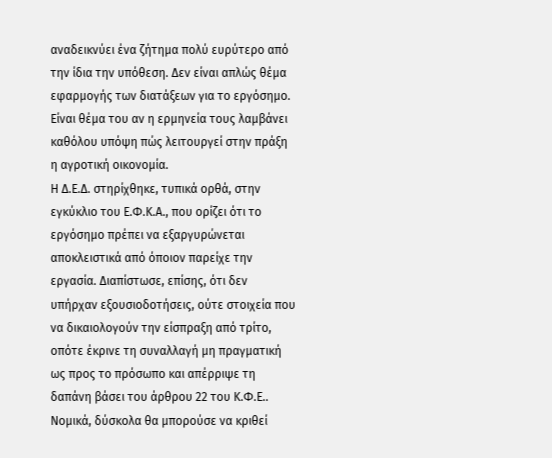αναδεικνύει ένα ζήτημα πολύ ευρύτερο από την ίδια την υπόθεση. Δεν είναι απλώς θέμα εφαρμογής των διατάξεων για το εργόσημο. Είναι θέμα του αν η ερμηνεία τους λαμβάνει καθόλου υπόψη πώς λειτουργεί στην πράξη η αγροτική οικονομία.
Η Δ.Ε.Δ. στηρίχθηκε, τυπικά ορθά, στην εγκύκλιο του Ε.Φ.Κ.Α., που ορίζει ότι το εργόσημο πρέπει να εξαργυρώνεται αποκλειστικά από όποιον παρείχε την εργασία. Διαπίστωσε, επίσης, ότι δεν υπήρχαν εξουσιοδοτήσεις, ούτε στοιχεία που να δικαιολογούν την είσπραξη από τρίτο, οπότε έκρινε τη συναλλαγή μη πραγματική ως προς το πρόσωπο και απέρριψε τη δαπάνη βάσει του άρθρου 22 του Κ.Φ.Ε..
Νομικά, δύσκολα θα μπορούσε να κριθεί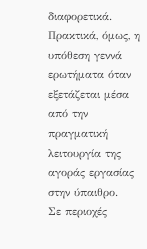διαφορετικά. Πρακτικά, όμως, η υπόθεση γεννά ερωτήματα όταν εξετάζεται μέσα από την πραγματική λειτουργία της αγοράς εργασίας στην ύπαιθρο.
Σε περιοχές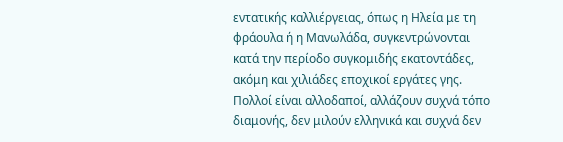εντατικής καλλιέργειας, όπως η Ηλεία με τη φράουλα ή η Μανωλάδα, συγκεντρώνονται κατά την περίοδο συγκομιδής εκατοντάδες, ακόμη και χιλιάδες εποχικοί εργάτες γης. Πολλοί είναι αλλοδαποί, αλλάζουν συχνά τόπο διαμονής, δεν μιλούν ελληνικά και συχνά δεν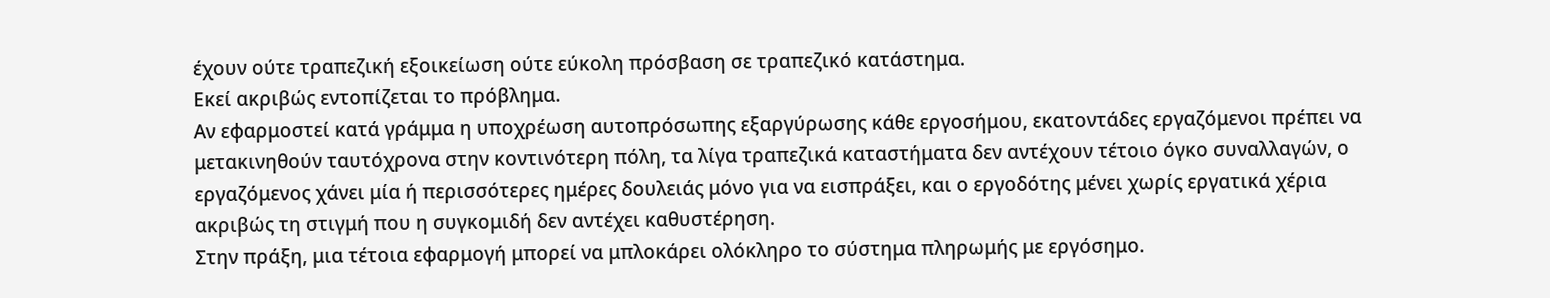έχουν ούτε τραπεζική εξοικείωση ούτε εύκολη πρόσβαση σε τραπεζικό κατάστημα.
Εκεί ακριβώς εντοπίζεται το πρόβλημα.
Αν εφαρμοστεί κατά γράμμα η υποχρέωση αυτοπρόσωπης εξαργύρωσης κάθε εργοσήμου, εκατοντάδες εργαζόμενοι πρέπει να μετακινηθούν ταυτόχρονα στην κοντινότερη πόλη, τα λίγα τραπεζικά καταστήματα δεν αντέχουν τέτοιο όγκο συναλλαγών, ο εργαζόμενος χάνει μία ή περισσότερες ημέρες δουλειάς μόνο για να εισπράξει, και ο εργοδότης μένει χωρίς εργατικά χέρια ακριβώς τη στιγμή που η συγκομιδή δεν αντέχει καθυστέρηση.
Στην πράξη, μια τέτοια εφαρμογή μπορεί να μπλοκάρει ολόκληρο το σύστημα πληρωμής με εργόσημο.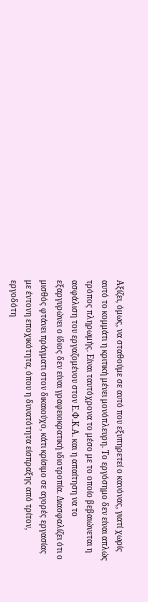Αξίζει, όμως, να σταθούμε σε αυτό που εξυπηρετεί ο κανόνας, γιατί χωρίς αυτό το κομμάτι η κριτική μένει μονόπλευρη. Το εργόσημο δεν είναι απλώς τρόπος πληρωμής. Είναι ταυτόχρονα το μέσο με το οποίο βεβαιώνεται η ασφάλιση του εργαζομένου στον Ε.Φ.Κ.Α. και η απαίτηση να το εξαργυρώνει ο ίδιος δεν είναι γραφειοκρατική ιδιοτροπία. Διασφαλίζει ότι ο μισθός φτάνει πράγματι στον δικαιούχο, κάτι κρίσιμο σε αγορές εργασίας με έντονη εποχικότητα, όπου η δυνατότητα είσπραξης από τρίτον, εργοδότη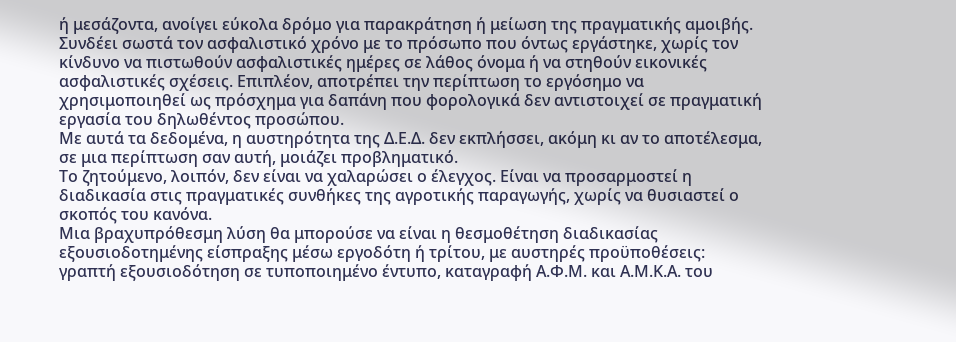ή μεσάζοντα, ανοίγει εύκολα δρόμο για παρακράτηση ή μείωση της πραγματικής αμοιβής. Συνδέει σωστά τον ασφαλιστικό χρόνο με το πρόσωπο που όντως εργάστηκε, χωρίς τον κίνδυνο να πιστωθούν ασφαλιστικές ημέρες σε λάθος όνομα ή να στηθούν εικονικές ασφαλιστικές σχέσεις. Επιπλέον, αποτρέπει την περίπτωση το εργόσημο να χρησιμοποιηθεί ως πρόσχημα για δαπάνη που φορολογικά δεν αντιστοιχεί σε πραγματική εργασία του δηλωθέντος προσώπου.
Με αυτά τα δεδομένα, η αυστηρότητα της Δ.Ε.Δ. δεν εκπλήσσει, ακόμη κι αν το αποτέλεσμα, σε μια περίπτωση σαν αυτή, μοιάζει προβληματικό.
Το ζητούμενο, λοιπόν, δεν είναι να χαλαρώσει ο έλεγχος. Είναι να προσαρμοστεί η διαδικασία στις πραγματικές συνθήκες της αγροτικής παραγωγής, χωρίς να θυσιαστεί ο σκοπός του κανόνα.
Μια βραχυπρόθεσμη λύση θα μπορούσε να είναι η θεσμοθέτηση διαδικασίας εξουσιοδοτημένης είσπραξης μέσω εργοδότη ή τρίτου, με αυστηρές προϋποθέσεις: γραπτή εξουσιοδότηση σε τυποποιημένο έντυπο, καταγραφή Α.Φ.Μ. και Α.Μ.Κ.Α. του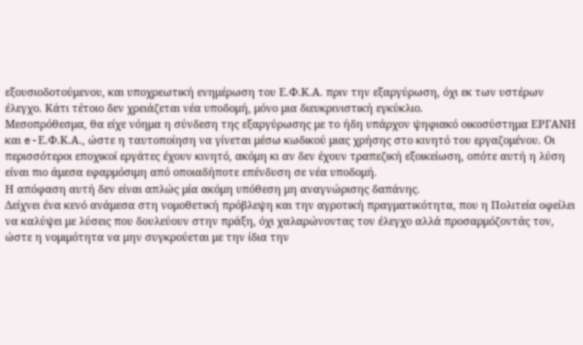εξουσιοδοτούμενου, και υποχρεωτική ενημέρωση του Ε.Φ.Κ.Α. πριν την εξαργύρωση, όχι εκ των υστέρων έλεγχο. Κάτι τέτοιο δεν χρειάζεται νέα υποδομή, μόνο μια διευκρινιστική εγκύκλιο.
Μεσοπρόθεσμα, θα είχε νόημα η σύνδεση της εξαργύρωσης με το ήδη υπάρχον ψηφιακό οικοσύστημα ΕΡΓΑΝΗ και e-Ε.Φ.Κ.Α., ώστε η ταυτοποίηση να γίνεται μέσω κωδικού μιας χρήσης στο κινητό του εργαζομένου. Οι περισσότεροι εποχικοί εργάτες έχουν κινητό, ακόμη κι αν δεν έχουν τραπεζική εξοικείωση, οπότε αυτή η λύση είναι πιο άμεσα εφαρμόσιμη από οποιαδήποτε επένδυση σε νέα υποδομή.
Η απόφαση αυτή δεν είναι απλώς μία ακόμη υπόθεση μη αναγνώρισης δαπάνης.
Δείχνει ένα κενό ανάμεσα στη νομοθετική πρόβλεψη και την αγροτική πραγματικότητα, που η Πολιτεία οφείλει να καλύψει με λύσεις που δουλεύουν στην πράξη, όχι χαλαρώνοντας τον έλεγχο αλλά προσαρμόζοντάς τον, ώστε η νομιμότητα να μην συγκρούεται με την ίδια την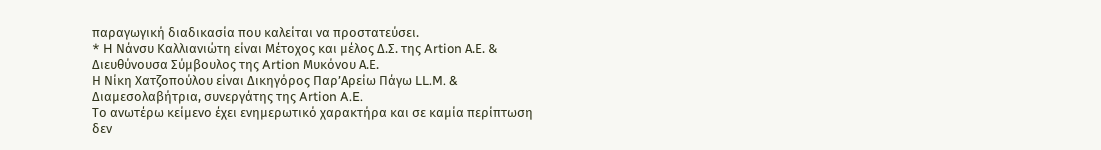παραγωγική διαδικασία που καλείται να προστατεύσει.
* H Νάνσυ Καλλιανιώτη είναι Μέτοχος και μέλος Δ.Σ. της Artion Α.Ε. & Διευθύνουσα Σύμβουλος της Artion Μυκόνου Α.Ε.
Η Νίκη Χατζοπούλου είναι Δικηγόρος Παρ’Αρείω Πάγω LL.M. & Διαμεσολαβήτρια, συνεργάτης της Artion A.E.
Το ανωτέρω κείμενο έχει ενημερωτικό χαρακτήρα και σε καμία περίπτωση δεν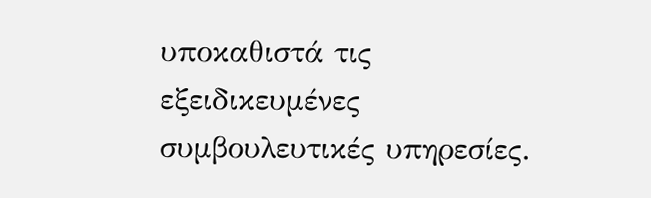υποκαθιστά τις εξειδικευμένες συμβουλευτικές υπηρεσίες.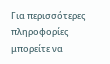Για περισσότερες πληροφορίες μπορείτε να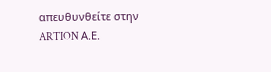απευθυνθείτε στην ARTION Α.Ε.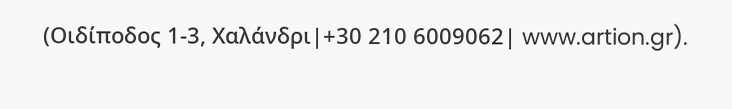(Οιδίποδος 1-3, Χαλάνδρι|+30 210 6009062| www.artion.gr).